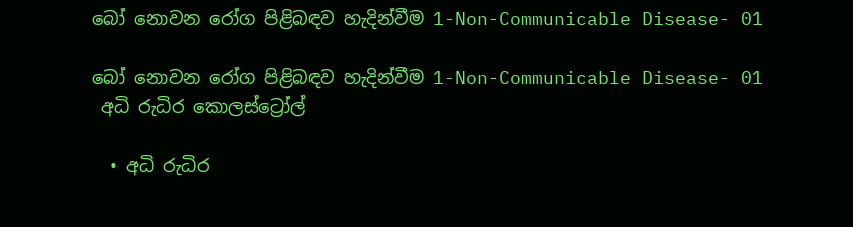බෝ නොවන රෝග පිළිබඳව හැදින්වීම 1-Non-Communicable Disease- 01

බෝ නොවන රෝග පිළිබඳව හැදින්වීම 1-Non-Communicable Disease- 01
 අධි රුධිර කොලස්ට්‍රෝල්

  • අධි රුධිර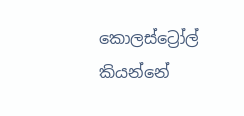කොලස්ට්‍රෝල් කියන්නේ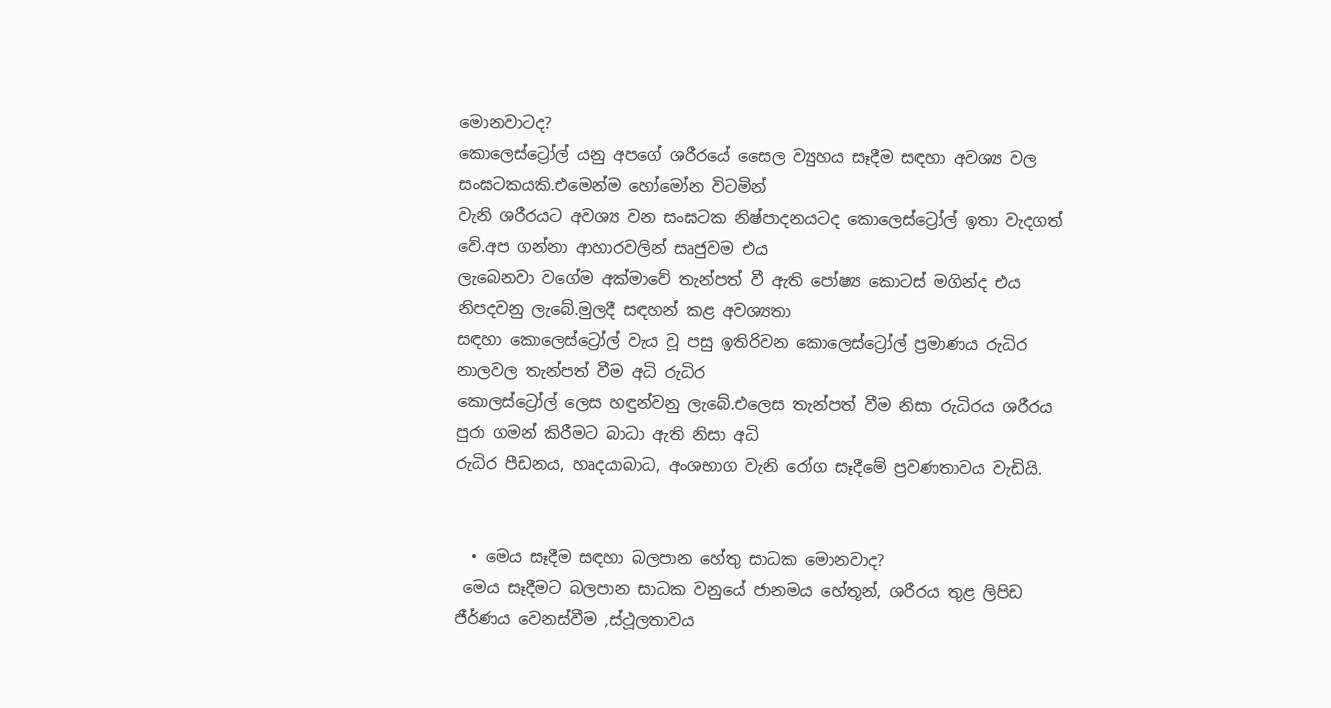මොනවාටද?
කොලෙස්ට්‍රෝල් යනු අපගේ ශරීරයේ සෛල ව්‍යුහය සෑදීම සඳහා අවශ්‍ය වල සංඝටකයකි.එමෙන්ම හෝමෝන විටමින්
වැනි ශරීරයට අවශ්‍ය වන සංඝටක නිෂ්පාදනයටද කොලෙස්ට්‍රෝල් ඉතා වැදගත් වේ.අප ගන්නා ආහාරවලින් සෘජුවම එය
ලැබෙනවා වගේම අක්මාවේ තැන්පත් වී ඇති පෝෂ්‍ය කොටස් මගින්ද එය නිපදවනු ලැබේ.මුලදී සඳහන් කළ අවශ්‍යතා
සඳහා කොලෙස්ට්‍රෝල් වැය වූ පසු ඉතිරිවන කොලෙස්ට්‍රෝල් ප්‍රමාණය රුධිර නාලවල තැන්පත් වීම අධි රුධිර
කොලස්ට්‍රෝල් ලෙස හඳුන්වනු ලැබේ.එලෙස තැන්පත් වීම නිසා රුධිරය ශරීරය පුරා ගමන් කිරීමට බාධා ඇති නිසා අධි
රුධිර පීඩනය, හෘදයාබාධ, අංශභාග වැනි රෝග සෑදීමේ ප්‍රවණතාවය වැඩියි.


  • මෙය සෑදීම සඳහා බලපාන හේතු සාධක මොනවාද?
 මෙය සෑදීමට බලපාන සාධක වනුයේ ජානමය හේතූන්, ශරීරය තුළ ලිපිඩ ජීර්ණය වෙනස්වීම ,ස්ථූලතාවය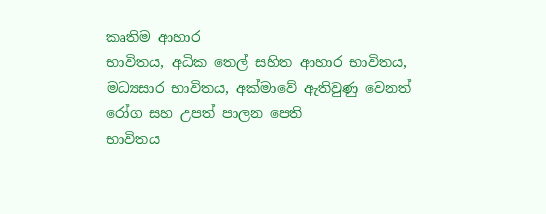කෘතිම ආහාර
භාවිතය, අධික තෙල් සහිත ආහාර භාවිතය, මධ්‍යසාර භාවිතය, අක්මාවේ ඇතිවුණු වෙනත් රෝග සහ උපත් පාලන පෙති
භාවිතය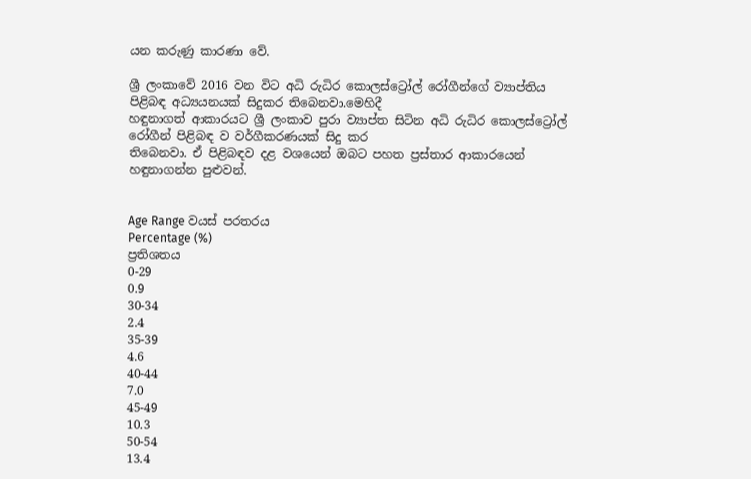යන කරුණු කාරණා වේ.

ශ්‍රී ලංකාවේ 2016 වන විට අධි රුධිර කොලස්ට්‍රෝල් රෝගීන්ගේ ව්‍යාප්තිය පිළිබඳ අධ්‍යයනයක් සිදුකර තිබෙනවා.මෙහිදී
හඳුනාගත් ආකාරයට ශ්‍රී ලංකාව පුරා ව්‍යාප්ත සිටින අධි රුධිර කොලස්ට්‍රෝල් රෝගීන් පිළිබඳ ව වර්ගීකරණයක් සිදු කර
තිබෙනවා. ඒ පිළිබඳව දළ වශයෙන් ඔබට පහත ප්‍රස්තාර ආකාරයෙන් හඳුනාගන්න පුළුවන්.


Age Range වයස් පරතරය
Percentage (%)
ප්‍රතිශතය
0-29
0.9
30-34
2.4
35-39
4.6
40-44
7.0
45-49
10.3
50-54
13.4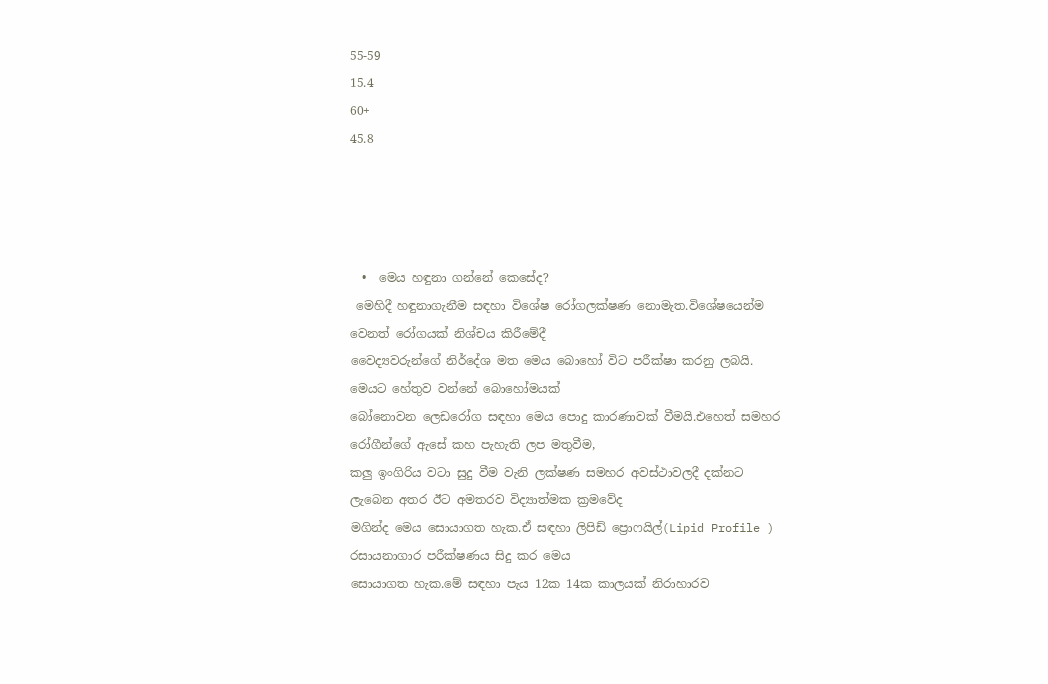55-59
15.4
60+
45.8




  •  මෙය හඳුනා ගන්නේ කෙසේද?
 මෙහිදී හඳුනාගැනීම සඳහා විශේෂ රෝගලක්ෂණ නොමැත.විශේෂයෙන්ම වෙනත් රෝගයක් නිශ්චය කිරීමේදී
වෛද්‍යවරුන්ගේ නිර්දේශ මත මෙය බොහෝ විට පරීක්ෂා කරනු ලබයි. මෙයට හේතුව වන්නේ බොහෝමයක්
බෝනොවන ලෙඩරෝග සඳහා මෙය පොදු කාරණාවක් වීමයි.එහෙත් සමහර රෝගීන්ගේ ඇසේ කහ පැහැති ලප මතුවීම,
කලු ඉංගිරිය වටා සුදු වීම වැනි ලක්ෂණ සමහර අවස්ථාවලදී දක්නට ලැබෙන අතර ඊට අමතරව විද්‍යාත්මක ක්‍රමවේද
මගින්ද මෙය සොයාගත හැක.ඒ සඳහා ලිපිඩ් ප්‍රොෆයිල්(Lipid Profile ) රසායනාගාර පරීක්ෂණය සිදු කර මෙය
සොයාගත හැක.මේ සඳහා පැය 12ක 14ක කාලයක් නිරාහාරව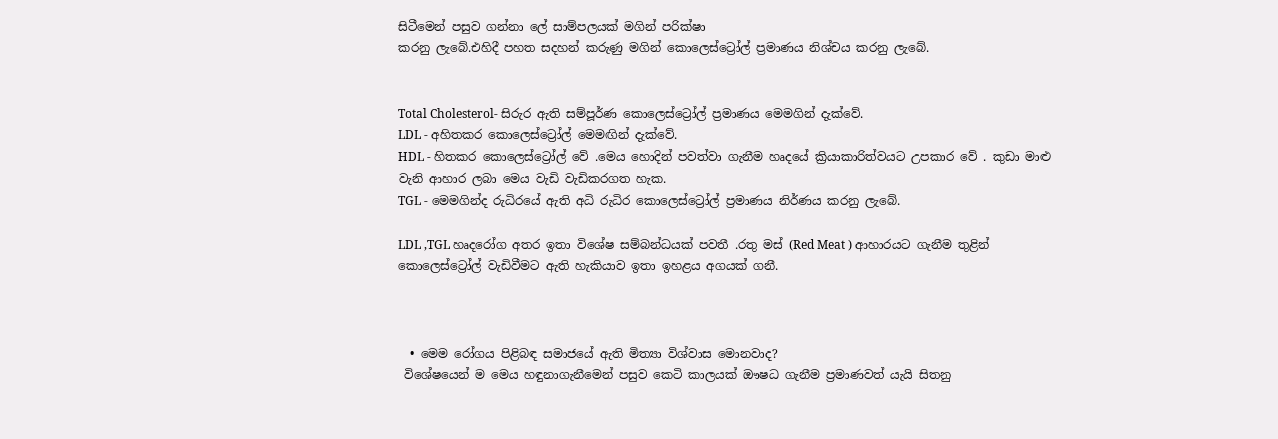සිටීමෙන් පසුව ගන්නා ලේ සාම්පලයක් මගින් පරික්ෂා
කරනු ලැබේ.එහිදී පහත සදහන් කරුණු මගින් කොලෙස්ට්‍රෝල් ප්‍රමාණය නිශ්චය කරනු ලැබේ.


Total Cholesterol- සිරුර ඇති සම්පූර්ණ කොලෙස්ට්‍රෝල් ප්‍රමාණය මෙමගින් දැක්වේ.
LDL - අහිතකර කොලෙස්ට්‍රෝල් මෙමඟින් දැක්වේ.
HDL - හිතකර කොලෙස්ට්‍රෝල් වේ .මෙය හොදින් පවත්වා ගැනීම හෘදයේ ක්‍රියාකාරිත්වයට උපකාර වේ . කුඩා මාළු
වැනි ආහාර ලබා මෙය වැඩි වැඩිකරගත හැක.
TGL - මෙමගින්ද රුධිරයේ ඇති අධි රුධිර කොලෙස්ට්‍රෝල් ප්‍රමාණය නිර්ණය කරනු ලැබේ.

LDL ,TGL හෘදරෝග අතර ඉතා විශේෂ සම්බන්ධයක් පවතී .රතු මස් (Red Meat ) ආහාරයට ගැනීම තුළින්
කොලෙස්ට්‍රෝල් වැඩිවීමට ඇති හැකියාව ඉතා ඉහළය අගයක් ගනී.



  • මෙම රෝගය පිළිබඳ සමාජයේ ඇති මිත්‍යා විශ්වාස මොනවාද?
 විශේෂයෙන් ම මෙය හඳුනාගැනීමෙන් පසුව කෙටි කාලයක් ඖෂධ ගැනීම ප්‍රමාණවත් යැයි සිතනු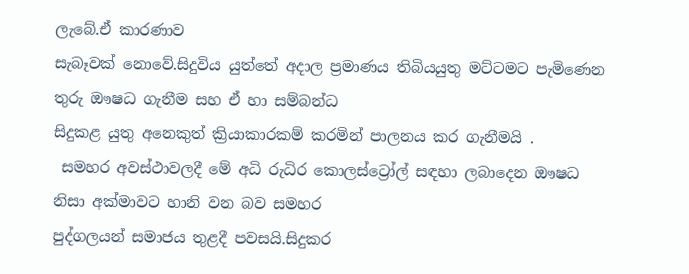ලැබේ.ඒ කාරණාව
සැබෑවක් නොවේ.සිදුවිය යුත්තේ අදාල ප්‍රමාණය තිබියයුතු මට්ටමට පැමිණෙන තුරු ඖෂධ ගැනීම සහ ඒ හා සම්බන්ධ
සිදුකළ යුතු අනෙකුත් ක්‍රියාකාරකම් කරමින් පාලනය කර ගැනීමයි .
 සමහර අවස්ථාවලදී මේ අධි රුධිර කොලස්ට්‍රෝල් සඳහා ලබාදෙන ඖෂධ නිසා අක්මාවට හානි වන බව සමහර
පුද්ගලයන් සමාජය තුළදී පවසයි.සිදුකර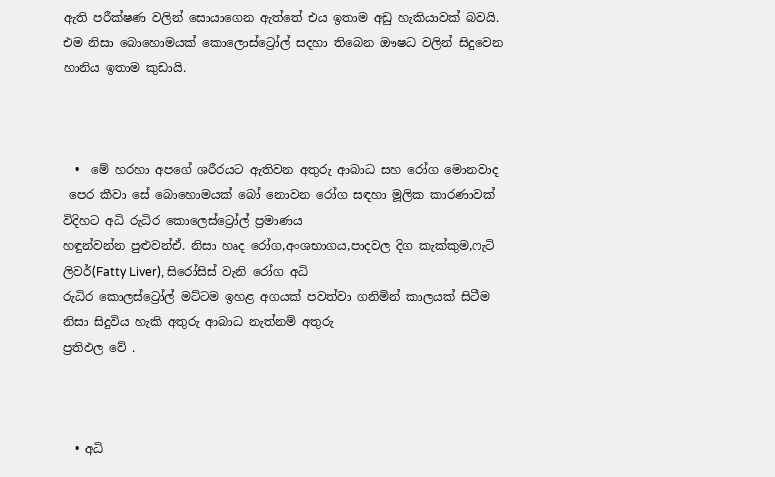ඇති පරීක්ෂණ වලින් සොයාගෙන ඇත්තේ එය ඉතාම අඩු හැකියාවක් බවයි.
එම නිසා බොහොමයක් කොලොස්ට්‍රෝල් සදහා තිබෙන ඖෂධ වලින් සිදුවෙන හානිය ඉතාම කුඩායි.



  •  මේ හරහා අපගේ ශරීරයට ඇතිවන අතුරු ආබාධ සහ රෝග මොනවාද
 පෙර කීවා සේ බොහොමයක් බෝ නොවන රෝග සඳහා මූලික කාරණාවක් විදිහට අධි රුධිර කොලෙස්ට්‍රෝල් ප්‍රමාණය
හඳුන්වන්න පුළුවන්ඒ. නිසා හෘද රෝග,අංශභාගය,පාදවල දිග කැක්කුම,ෆැටි ලිවර්(Fatty Liver), සිරෝසිස් වැනි රෝග අධි
රුධිර කොලස්ට්‍රෝල් මට්ටම ඉහළ අගයක් පවත්වා ගනිමින් කාලයක් සිටීම නිසා සිදුවිය හැකි අතුරු ආබාධ නැත්නම් අතුරු
ප්‍රතිඵල වේ .



  • අධි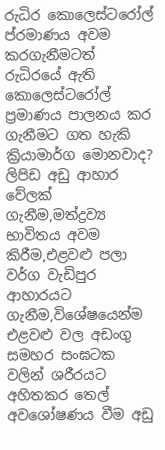රුධිර කොලෙස්ටරෝල් ප්රමාණය අවම කරගැනීමටත් රුධිරයේ ඇති කොලෙස්ටරෝල් ප්‍රමාණය පාලනය කර ගැනීමට ගත හැකි ක්‍රියාමාර්ග මොනවාද?
ලිපිඩ අඩු ආහාර වේලක් ගැනීම,මත්ද්‍රව්‍ය භාවිතය අවම කිරීම,එළවළු පලා වර්ග වැඩිපුර ආහාරයට ගැනීම,විශේෂයෙන්ම
එළවළු වල අඩංගු සමහර සංඝටක වලින් ශරීරයට අහිතකර තෙල් අවශෝෂණය වීම අඩු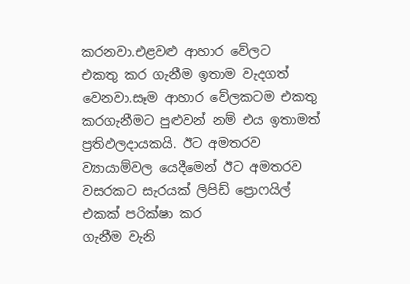කරනවා.එළවළු ආහාර වේලට
එකතු කර ගැනීම ඉතාම වැදගත් වෙනවා.සෑම ආහාර වේලකටම එකතු කරගැනීමට පුළුවන් නම් එය ඉතාමත්
ප්‍රතිඵලදායකයි. ඊට අමතරව ව්‍යායාම්වල යෙදීමෙන් ඊට අමතරව වසරකට සැරයක් ලිපිඩ් ප්‍රොෆයිල් එකක් පරික්ෂා කර
ගැනීම වැනි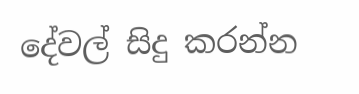දේවල් සිදු කරන්න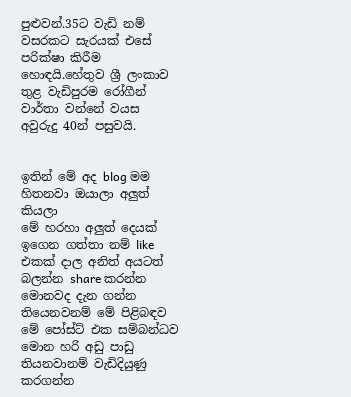පුළුවන්.35ට වැඩි නම් වසරකට සැරයක් එසේ පරික්ෂා කිරීම හොඳයි.හේතුව ශ්‍රී ලංකාව
තුළ වැඩිපුරම රෝගීන් වාර්තා වන්නේ වයස අවුරුදු 40න් පසුවයි.


ඉතින් මේ අද blog මම හිතනවා ඔයාලා අලුත් කියලා
මේ හරහා අලුත් දෙයක් ඉගෙන ගත්තා නම් like එකක් දාල අනිත් අයටත් බලන්න share කරන්න මොනවද දැන ගන්න
තියෙනවනම් මේ පිළිබඳව මේ පෝස්ට් එක සම්බන්ධව මොන හරි අඩු පාඩු තියනවානම් වැඩිදියුණු කරගන්න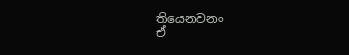තියෙනවනං
ඒ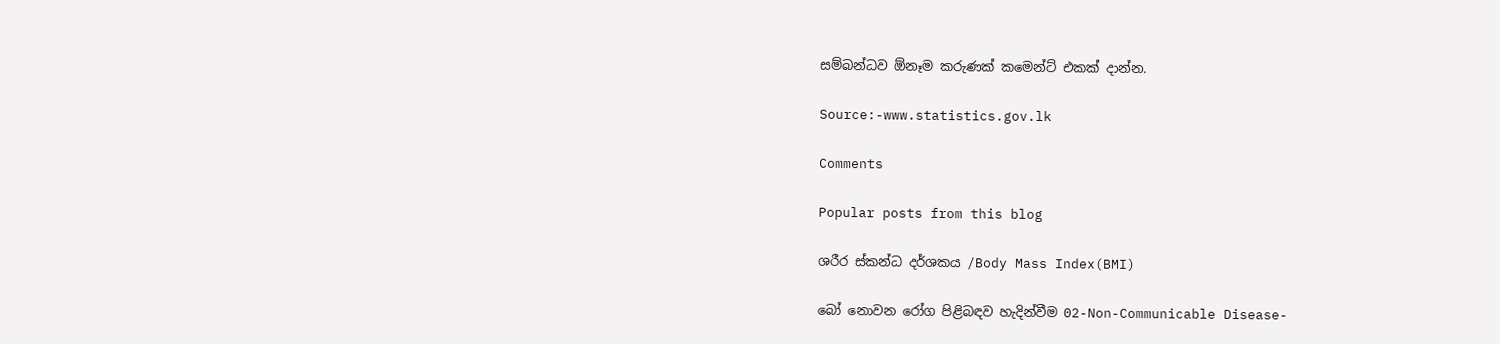සම්බන්ධව ඕනෑම කරුණක් කමෙන්ට් එකක් දාන්න.

Source:-www.statistics.gov.lk

Comments

Popular posts from this blog

ශරීර ස්කන්ධ දර්ශකය /Body Mass Index(BMI)

බෝ නොවන රෝග පිළිබඳව හැදින්වීම 02-Non-Communicable Disease-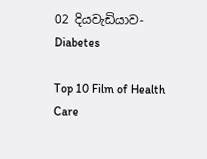02 දියවැඩියාව-Diabetes

Top 10 Film of Health Care